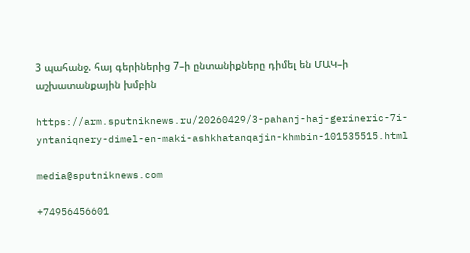3 պահանջ. հայ գերիներից 7–ի ընտանիքները դիմել են ՄԱԿ–ի աշխատանքային խմբին

https://arm.sputniknews.ru/20260429/3-pahanj-haj-gerineric-7i-yntaniqnery-dimel-en-maki-ashkhatanqajin-khmbin-101535515.html

media@sputniknews.com

+74956456601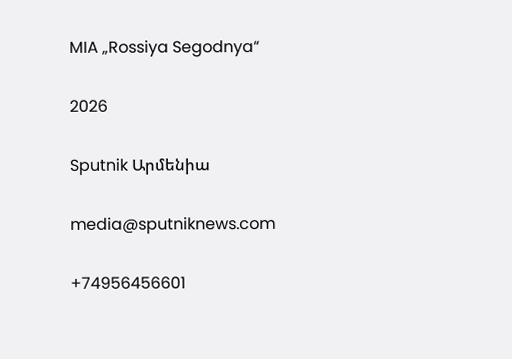MIA „Rossiya Segodnya“

2026

Sputnik Արմենիա

media@sputniknews.com

+74956456601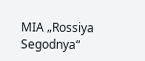MIA „Rossiya Segodnya“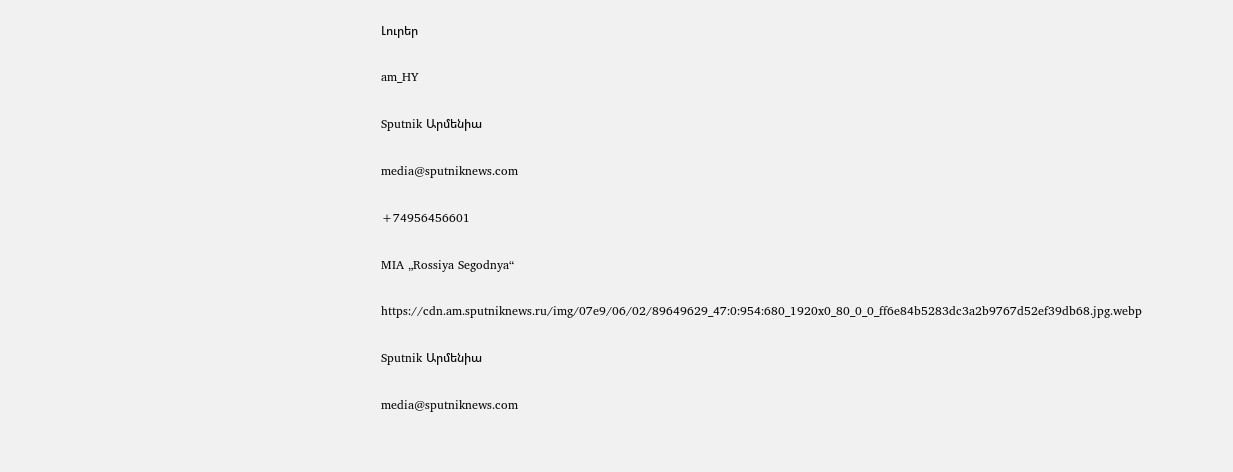Լուրեր

am_HY

Sputnik Արմենիա

media@sputniknews.com

+74956456601

MIA „Rossiya Segodnya“

https://cdn.am.sputniknews.ru/img/07e9/06/02/89649629_47:0:954:680_1920x0_80_0_0_ff6e84b5283dc3a2b9767d52ef39db68.jpg.webp

Sputnik Արմենիա

media@sputniknews.com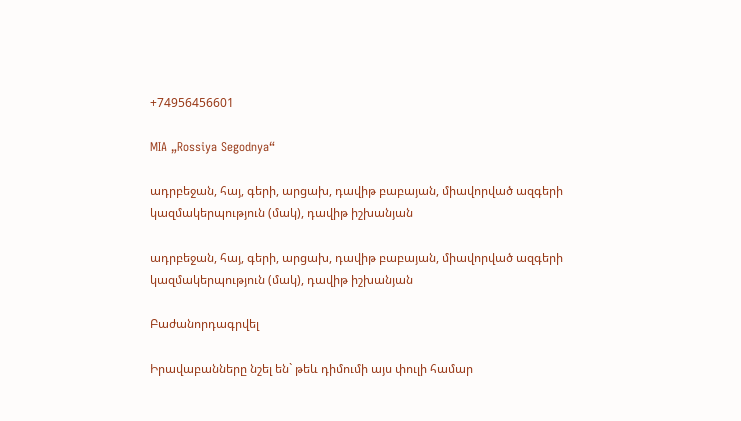+74956456601

MIA „Rossiya Segodnya“

ադրբեջան, հայ, գերի, արցախ, դավիթ բաբայան, միավորված ազգերի կազմակերպություն (մակ), դավիթ իշխանյան

ադրբեջան, հայ, գերի, արցախ, դավիթ բաբայան, միավորված ազգերի կազմակերպություն (մակ), դավիթ իշխանյան

Բաժանորդագրվել

Իրավաբանները նշել են` թեև դիմումի այս փուլի համար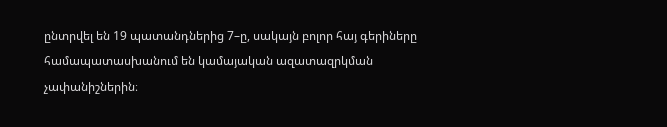ընտրվել են 19 պատանդներից 7–ը, սակայն բոլոր հայ գերիները համապատասխանում են կամայական ազատազրկման չափանիշներին։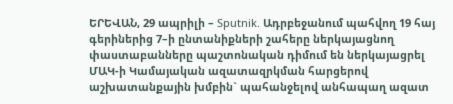ԵՐԵՎԱՆ, 29 ապրիլի – Sputnik. Ադրբեջանում պահվող 19 հայ գերիներից 7–ի ընտանիքների շահերը ներկայացնող փաստաբանները պաշտոնական դիմում են ներկայացրել ՄԱԿ-ի Կամայական ազատազրկման հարցերով աշխատանքային խմբին` պահանջելով անհապաղ ազատ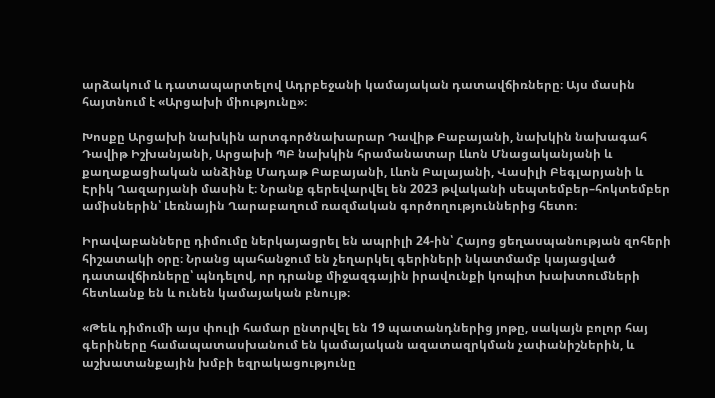արձակում և դատապարտելով Ադրբեջանի կամայական դատավճիռները։ Այս մասին հայտնում է «Արցախի միությունը»։

Խոսքը Արցախի նախկին արտգործնախարար Դավիթ Բաբայանի, նախկին նախագահ Դավիթ Իշխանյանի, Արցախի ՊԲ նախկին հրամանատար Լևոն Մնացականյանի և քաղաքացիական անձինք Մադաթ Բաբայանի, Լևոն Բալայանի, Վասիլի Բեգլարյանի և Էրիկ Ղազարյանի մասին է։ Նրանք գերեվարվել են 2023 թվականի սեպտեմբեր–հոկտեմբեր ամիսներին՝ Լեռնային Ղարաբաղում ռազմական գործողություններից հետո։

Իրավաբանները դիմումը ներկայացրել են ապրիլի 24-ին՝ Հայոց ցեղասպանության զոհերի հիշատակի օրը։ Նրանց պահանջում են չեղարկել գերիների նկատմամբ կայացված դատավճիռները՝ պնդելով, որ դրանք միջազգային իրավունքի կոպիտ խախտումների հետևանք են և ունեն կամայական բնույթ։

«Թեև դիմումի այս փուլի համար ընտրվել են 19 պատանդներից յոթը, սակայն բոլոր հայ գերիները համապատասխանում են կամայական ազատազրկման չափանիշներին, և աշխատանքային խմբի եզրակացությունը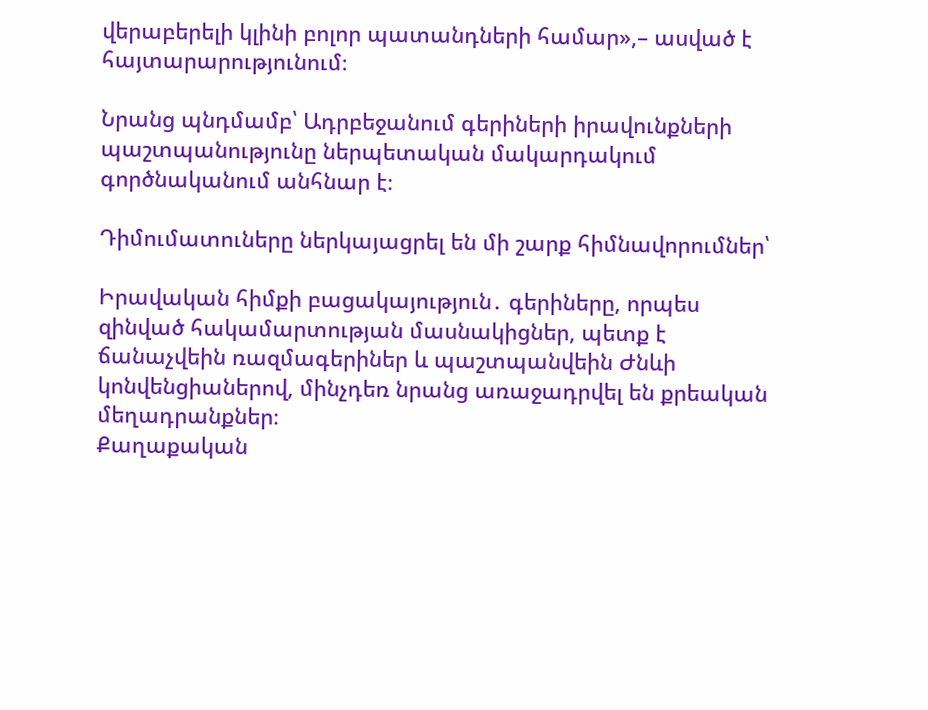վերաբերելի կլինի բոլոր պատանդների համար»,– ասված է հայտարարությունում։

Նրանց պնդմամբ՝ Ադրբեջանում գերիների իրավունքների պաշտպանությունը ներպետական մակարդակում գործնականում անհնար է։

Դիմումատուները ներկայացրել են մի շարք հիմնավորումներ՝

Իրավական հիմքի բացակայություն․ գերիները, որպես զինված հակամարտության մասնակիցներ, պետք է ճանաչվեին ռազմագերիներ և պաշտպանվեին Ժնևի կոնվենցիաներով, մինչդեռ նրանց առաջադրվել են քրեական մեղադրանքներ։
Քաղաքական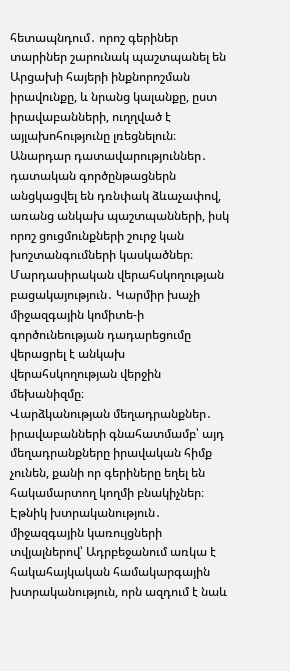հետապնդում․ որոշ գերիներ տարիներ շարունակ պաշտպանել են Արցախի հայերի ինքնորոշման իրավունքը, և նրանց կալանքը, ըստ իրավաբանների, ուղղված է այլախոհությունը լռեցնելուն։
Անարդար դատավարություններ․ դատական գործընթացներն անցկացվել են դռնփակ ձևաչափով, առանց անկախ պաշտպանների, իսկ որոշ ցուցմունքների շուրջ կան խոշտանգումների կասկածներ։
Մարդասիրական վերահսկողության բացակայություն․ Կարմիր խաչի միջազգային կոմիտե-ի գործունեության դադարեցումը վերացրել է անկախ վերահսկողության վերջին մեխանիզմը։
Վարձկանության մեղադրանքներ․ իրավաբանների գնահատմամբ՝ այդ մեղադրանքները իրավական հիմք չունեն, քանի որ գերիները եղել են հակամարտող կողմի բնակիչներ։
Էթնիկ խտրականություն․ միջազգային կառույցների տվյալներով՝ Ադրբեջանում առկա է հակահայկական համակարգային խտրականություն, որն ազդում է նաև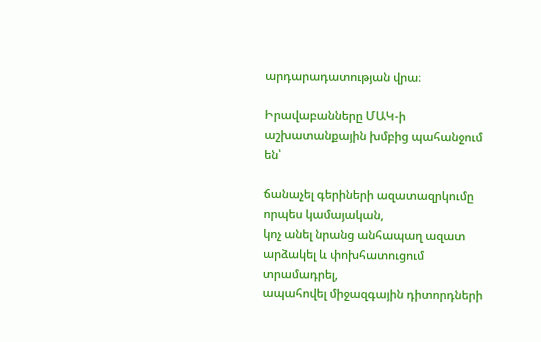արդարադատության վրա։

Իրավաբանները ՄԱԿ-ի աշխատանքային խմբից պահանջում են՝

ճանաչել գերիների ազատազրկումը որպես կամայական,
կոչ անել նրանց անհապաղ ազատ արձակել և փոխհատուցում տրամադրել,
ապահովել միջազգային դիտորդների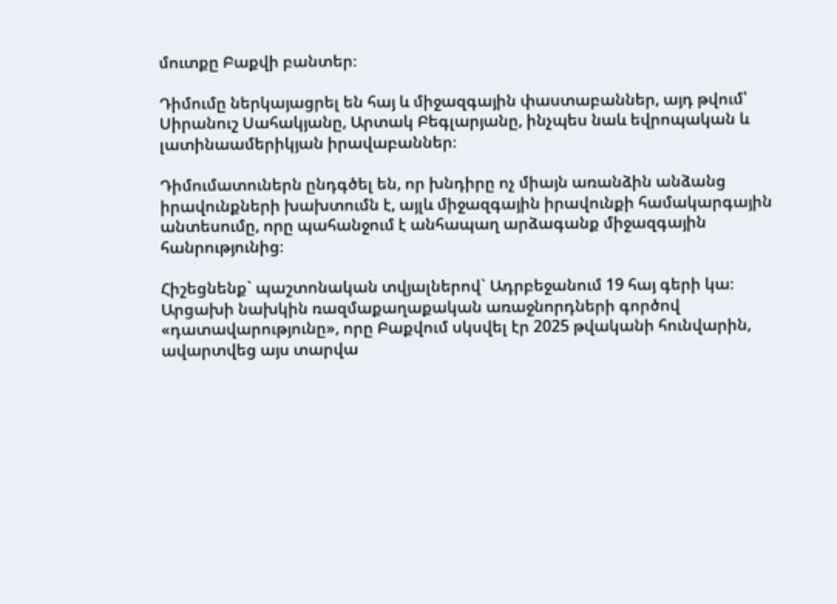մուտքը Բաքվի բանտեր։

Դիմումը ներկայացրել են հայ և միջազգային փաստաբաններ, այդ թվում՝ Սիրանուշ Սահակյանը, Արտակ Բեգլարյանը, ինչպես նաև եվրոպական և լատինաամերիկյան իրավաբաններ։

Դիմումատուներն ընդգծել են, որ խնդիրը ոչ միայն առանձին անձանց իրավունքների խախտումն է, այլև միջազգային իրավունքի համակարգային անտեսումը, որը պահանջում է անհապաղ արձագանք միջազգային հանրությունից։

Հիշեցնենք` պաշտոնական տվյալներով` Ադրբեջանում 19 հայ գերի կա։ Արցախի նախկին ռազմաքաղաքական առաջնորդների գործով «դատավարությունը», որը Բաքվում սկսվել էր 2025 թվականի հունվարին, ավարտվեց այս տարվա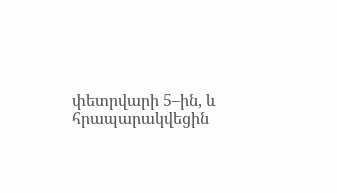փետրվարի 5–ին, և հրապարակվեցին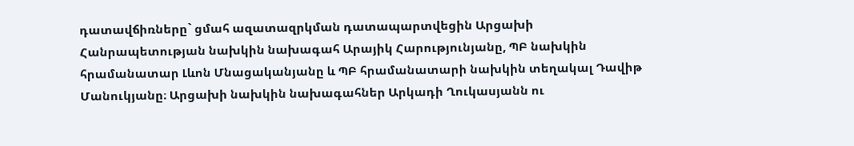դատավճիռները` ցմահ ազատազրկման դատապարտվեցին Արցախի Հանրապետության նախկին նախագահ Արայիկ Հարությունյանը, ՊԲ նախկին հրամանատար Լևոն Մնացականյանը և ՊԲ հրամանատարի նախկին տեղակալ Դավիթ Մանուկյանը։ Արցախի նախկին նախագահներ Արկադի Ղուկասյանն ու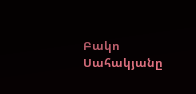Բակո Սահակյանը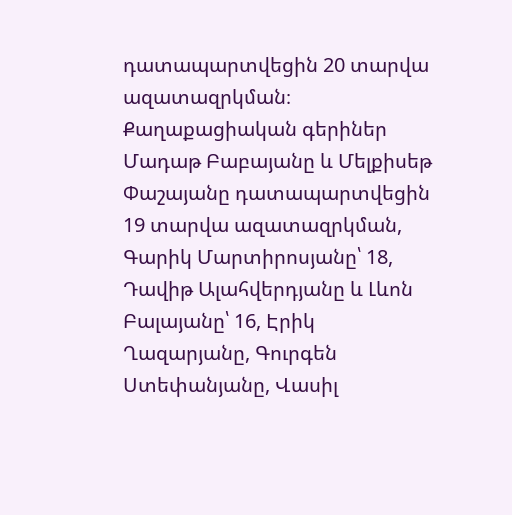դատապարտվեցին 20 տարվա ազատազրկման։
Քաղաքացիական գերիներ Մադաթ Բաբայանը և Մելքիսեթ Փաշայանը դատապարտվեցին 19 տարվա ազատազրկման, Գարիկ Մարտիրոսյանը՝ 18, Դավիթ Ալահվերդյանը և Լևոն Բալայանը՝ 16, Էրիկ Ղազարյանը, Գուրգեն Ստեփանյանը, Վասիլ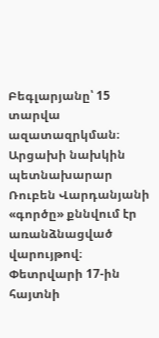Բեգլարյանը՝ 15 տարվա ազատազրկման։
Արցախի նախկին պետնախարար Ռուբեն Վարդանյանի «գործը» քննվում էր առանձնացված վարույթով։ Փետրվարի 17-ին հայտնի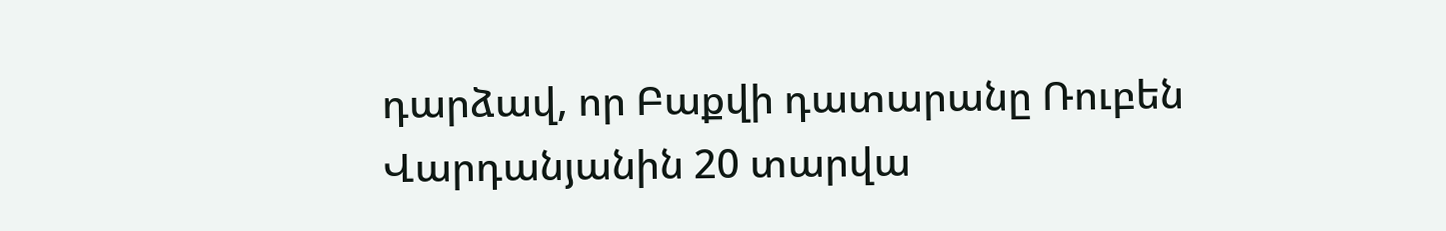դարձավ, որ Բաքվի դատարանը Ռուբեն Վարդանյանին 20 տարվա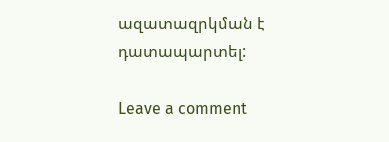ազատազրկման է դատապարտել:

Leave a comment